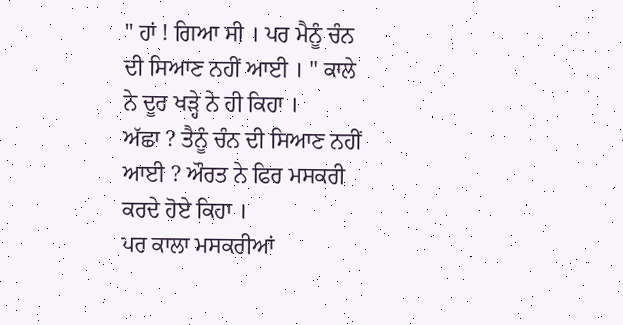" ਹਾਂ ! ਗਿਆ ਸੀ । ਪਰ ਮੈਨੂੰ ਚੰਨ ਦੀ ਸਿਆਣ ਨਹੀਂ ਆਈ । " ਕਾਲੇ ਨੇ ਦੂਰ ਖੜ੍ਹੇ ਨੇ ਹੀ ਕਿਹਾ ।
ਅੱਛਾ ? ਤੈਨੂੰ ਚੰਨ ਦੀ ਸਿਆਣ ਨਹੀਂ ਆਈ ? ਔਰਤ ਨੇ ਫਿਰ ਮਸਕਰੀ ਕਰਦੇ ਹੋਏ ਕਿਹਾ ।
ਪਰ ਕਾਲਾ ਮਸਕਰੀਆਂ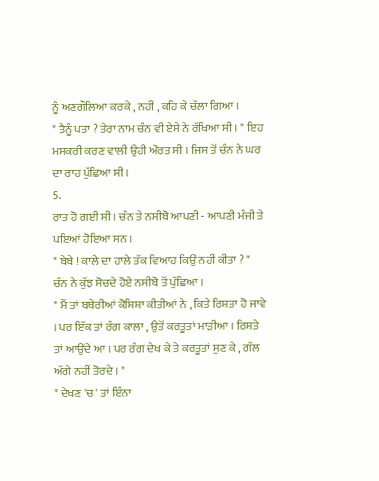ਨੂੰ ਅਣਗੌਲਿਆ ਕਰਕੇ , ਨਹੀਂ , ਕਹਿ ਕੇ ਚੱਲਾ ਗਿਆ ।
" ਤੈਨੂੰ ਪਤਾ ? ਤੇਰਾ ਨਾਮ ਚੰਨ ਵੀ ਏਸੇ ਨੇ ਰੱਖਿਆ ਸੀ । " ਇਹ ਮਸਕਰੀ ਕਰਣ ਵਾਲੀ ਉਹੀ ਔਰਤ ਸੀ । ਜਿਸ ਤੋਂ ਚੰਨ ਨੇ ਘਰ ਦਾ ਰਾਹ ਪੁੱਛਿਆ ਸੀ ।
5.
ਰਾਤ ਹੋ ਗਈ ਸੀ । ਚੰਨ ਤੇ ਨਸੀਬੋ ਆਪਣੀ - ਆਪਣੀ ਮੰਜੀ ਤੇ ਪਇਆਂ ਹੋਇਆ ਸਨ ।
" ਬੇਬੇ ! ਕਾਲੇ ਦਾ ਹਾਲੇ ਤੱਕ ਵਿਆਹ ਕਿਉਂ ਨਹੀਂ ਕੀਤਾ ? " ਚੰਨ ਨੇ ਕੁੱਝ ਸੋਚਦੇ ਹੋਏ ਨਸੀਬੋ ਤੋਂ ਪੁੱਛਿਆ ।
" ਮੈਂ ਤਾਂ ਬਥੇਰੀਆਂ ਕੋਸ਼ਿਸ਼ਾ ਕੀਤੀਆਂ ਨੇ , ਕਿਤੇ ਰਿਸ਼ਤਾ ਹੋ ਜਾਵੇ । ਪਰ ਇੱਕ ਤਾਂ ਰੰਗ ਕਾਲਾ , ਉਤੋਂ ਕਰਤੂਤਾਂ ਮਾੜੀਆ । ਰਿਸ਼ਤੇ ਤਾਂ ਆਉਂਦੇ ਆ । ਪਰ ਰੰਗ ਦੇਖ ਕੇ ਤੇ ਕਰਤੂਤਾਂ ਸੁਣ ਕੇ , ਗੱਲ ਅੱਗੇ ਨਹੀਂ ਤੋਰਦੇ । "
" ਦੇਖਣ 'ਚ' ਤਾਂ ਇੰਨਾ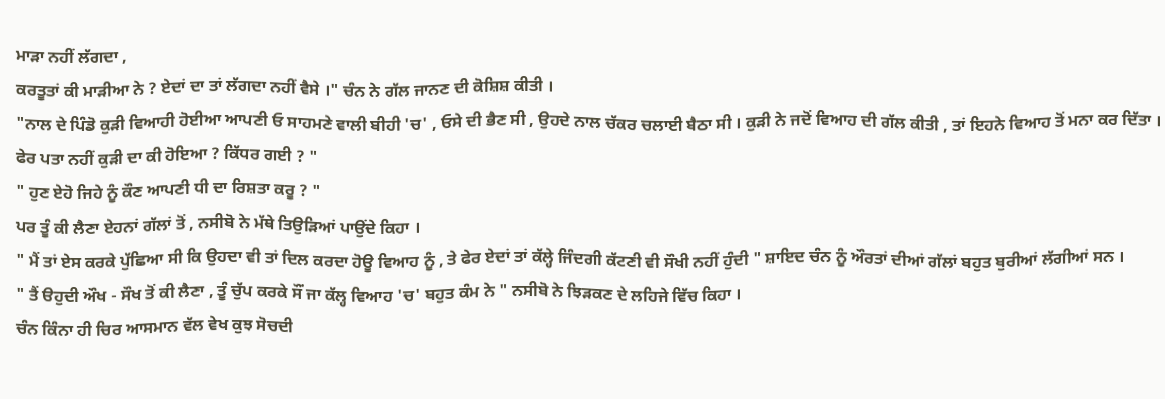ਮਾੜਾ ਨਹੀਂ ਲੱਗਦਾ ,
ਕਰਤੂਤਾਂ ਕੀ ਮਾੜੀਆ ਨੇ ? ਏਦਾਂ ਦਾ ਤਾਂ ਲੱਗਦਾ ਨਹੀਂ ਵੈਸੇ ।" ਚੰਨ ਨੇ ਗੱਲ ਜਾਨਣ ਦੀ ਕੋਸ਼ਿਸ਼ ਕੀਤੀ ।
"ਨਾਲ ਦੇ ਪਿੰਡੋ ਕੁੜੀ ਵਿਆਹੀ ਹੋਈਆ ਆਪਣੀ ਓ ਸਾਹਮਣੇ ਵਾਲੀ ਬੀਹੀ 'ਚ' , ਓਸੇ ਦੀ ਭੈਣ ਸੀ , ਉਹਦੇ ਨਾਲ ਚੱਕਰ ਚਲਾਈ ਬੈਠਾ ਸੀ । ਕੁੜੀ ਨੇ ਜਦੋਂ ਵਿਆਹ ਦੀ ਗੱਲ ਕੀਤੀ , ਤਾਂ ਇਹਨੇ ਵਿਆਹ ਤੋਂ ਮਨਾ ਕਰ ਦਿੱਤਾ । ਫੇਰ ਪਤਾ ਨਹੀਂ ਕੁੜੀ ਦਾ ਕੀ ਹੋਇਆ ? ਕਿੱਧਰ ਗਈ ? "
" ਹੁਣ ਏਹੋ ਜਿਹੇ ਨੂੰ ਕੌਣ ਆਪਣੀ ਧੀ ਦਾ ਰਿਸ਼ਤਾ ਕਰੂ ? "
ਪਰ ਤੂੰ ਕੀ ਲੈਣਾ ਏਹਨਾਂ ਗੱਲਾਂ ਤੋਂ , ਨਸੀਬੋ ਨੇ ਮੱਥੇ ਤਿਉੜਿਆਂ ਪਾਉਂਦੇ ਕਿਹਾ ।
" ਮੈਂ ਤਾਂ ਏਸ ਕਰਕੇ ਪੁੱਛਿਆ ਸੀ ਕਿ ਉਹਦਾ ਵੀ ਤਾਂ ਦਿਲ ਕਰਦਾ ਹੋਊ ਵਿਆਹ ਨੂੰ , ਤੇ ਫੇਰ ਏਦਾਂ ਤਾਂ ਕੱਲ੍ਹੇ ਜਿੰਦਗੀ ਕੱਟਣੀ ਵੀ ਸੌਖੀ ਨਹੀਂ ਹੁੰਦੀ " ਸ਼ਾਇਦ ਚੰਨ ਨੂੰ ਔਰਤਾਂ ਦੀਆਂ ਗੱਲਾਂ ਬਹੁਤ ਬੁਰੀਆਂ ਲੱਗੀਆਂ ਸਨ ।
" ਤੈਂ ੳਹੁਦੀ ਔਖ - ਸੌਖ ਤੋਂ ਕੀ ਲੈਣਾ , ਤੂੰ ਚੁੱਪ ਕਰਕੇ ਸੌਂ ਜਾ ਕੱਲ੍ਹ ਵਿਆਹ 'ਚ' ਬਹੁਤ ਕੰਮ ਨੇ " ਨਸੀਬੋ ਨੇ ਝਿੜਕਣ ਦੇ ਲਹਿਜੇ ਵਿੱਚ ਕਿਹਾ ।
ਚੰਨ ਕਿੰਨਾ ਹੀ ਚਿਰ ਆਸਮਾਨ ਵੱਲ ਵੇਖ ਕੁਝ ਸੋਚਦੀ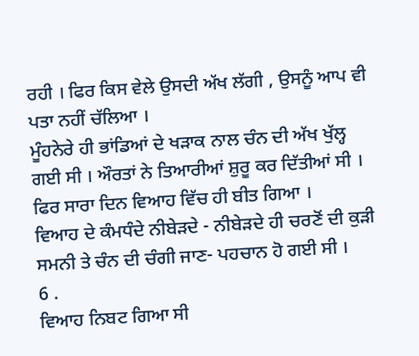ਰਹੀ । ਫਿਰ ਕਿਸ ਵੇਲੇ ਉਸਦੀ ਅੱਖ ਲੱਗੀ , ਉਸਨੂੰ ਆਪ ਵੀ ਪਤਾ ਨਹੀਂ ਚੱਲਿਆ ।
ਮੂੰਹਨੇਰੇ ਹੀ ਭਾਂਡਿਆਂ ਦੇ ਖੜਾਕ ਨਾਲ ਚੰਨ ਦੀ ਅੱਖ ਖੁੱਲ੍ਹ ਗਈ ਸੀ । ਔਰਤਾਂ ਨੇ ਤਿਆਰੀਆਂ ਸ਼ੁਰੂ ਕਰ ਦਿੱਤੀਆਂ ਸੀ ।
ਫਿਰ ਸਾਰਾ ਦਿਨ ਵਿਆਹ ਵਿੱਚ ਹੀ ਬੀਤ ਗਿਆ ।
ਵਿਆਹ ਦੇ ਕੰਮਧੰਦੇ ਨੀਬੇੜਦੇ - ਨੀਬੇੜਦੇ ਹੀ ਚਰਣੋਂ ਦੀ ਕੁੜੀ ਸਮਨੀ ਤੇ ਚੰਨ ਦੀ ਚੰਗੀ ਜਾਣ- ਪਹਚਾਨ ਹੋ ਗਈ ਸੀ ।
6 .
ਵਿਆਹ ਨਿਬਟ ਗਿਆ ਸੀ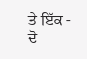ਤੇ ਇੱਕ - ਦੋ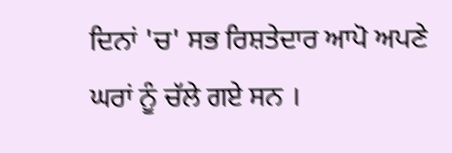ਦਿਨਾਂ 'ਚ' ਸਭ ਰਿਸ਼ਤੇਦਾਰ ਆਪੋ ਅਪਣੇ ਘਰਾਂ ਨੂੰ ਚੱਲੇ ਗਏ ਸਨ ।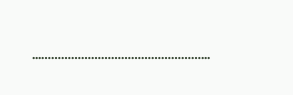...…………………………………………...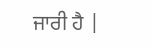ਜਾਰੀ ਹੈ |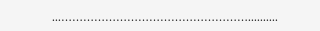...……………………………………………..........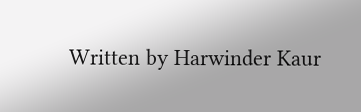Written by Harwinder Kaur